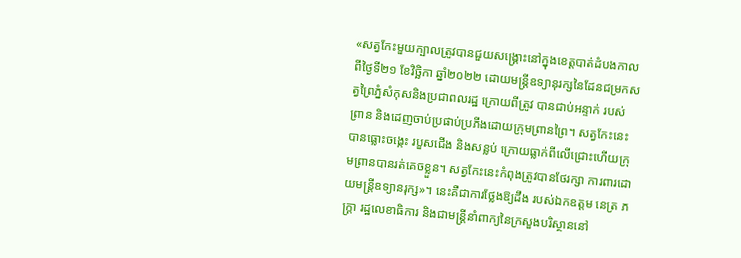«សត្វកែះមួយក្បាលត្រូវបានជួយសង្គ្រោះនៅក្នុងខេត្តបាត់ដំបងកាលពីថ្ងៃទី២១ ខែវិច្ឆិកា ឆ្នាំ២០២២ ដោយមន្ត្រីឧទ្យានុរក្សនៃដែនជម្រកសត្វព្រៃភ្នំសំកុសនិងប្រជាពលរដ្ឋ ក្រោយពីត្រូវ បានជាប់អន្ទាក់ របស់ ព្រាន និងដេញចាប់ប្រផាប់ប្រភីងដោយក្រុមព្រានព្រៃ។ សត្វកែះនេះ បានធ្លោះចង្កេះ របួសជើង និងសន្លប់ ក្រោយធ្លាក់ពីលើជ្រោះហើយក្រុមព្រានបានរត់គេចខ្លួន។ សត្វកែះនេះកំពុងត្រូវបានថែរក្សា ការពារដោយមន្ត្រីឧទ្យានរុក្ស»។ នេះគឺជាការថ្លែងឱ្យដឹង របស់ឯកឧត្តម នេត្រ ភក្ត្រា រដ្ឋលេខាធិការ និងជាមន្ត្រីនាំពាក្យនៃក្រសួងបរិស្ថាននៅ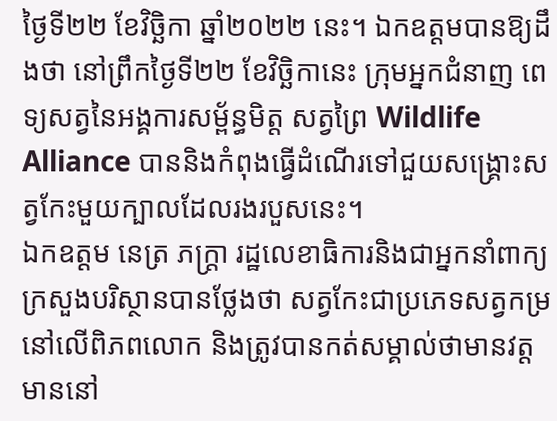ថ្ងៃទី២២ ខែវិច្ឆិកា ឆ្នាំ២០២២ នេះ។ ឯកឧត្តមបានឱ្យដឹងថា នៅព្រឹកថ្ងៃទី២២ ខែវិច្ឆិកានេះ ក្រុមអ្នកជំនាញ ពេទ្យសត្វនៃអង្គការសម្ព័ន្ធមិត្ត សត្វព្រៃ Wildlife Alliance បាននិងកំពុងធ្វើដំណើរទៅជួយសង្គ្រោះសត្វកែះមួយក្បាលដែលរងរបួសនេះ។
ឯកឧត្តម នេត្រ ភក្ត្រា រដ្ឋលេខាធិការនិងជាអ្នកនាំពាក្យ ក្រសួងបរិស្ថានបានថ្លែងថា សត្វកែះជាប្រភេទសត្វកម្រនៅលើពិភពលោក និងត្រូវបានកត់សម្គាល់ថាមានវត្តមាននៅ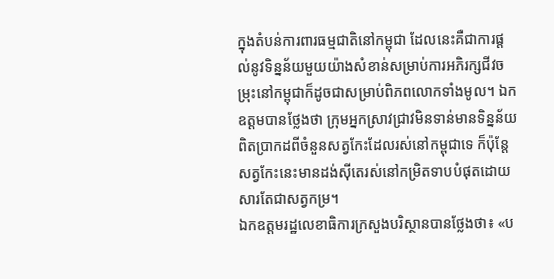ក្នុងតំបន់ការពារធម្មជាតិនៅកម្ពុជា ដែលនេះគឺជាការផ្តល់នូវទិន្នន័យមួយយ៉ាងសំខាន់សម្រាប់ការអភិរក្សជីវចម្រុះនៅកម្ពុជាក៏ដូចជាសម្រាប់ពិភពលោកទាំងមូល។ ឯកឧត្តមបានថ្លែងថា ក្រុមអ្នកស្រាវជ្រាវមិនទាន់មានទិន្នន័យពិតប្រាកដពីចំនួនសត្វកែះដែលរស់នៅកម្ពុជាទេ ក៏ប៉ុន្តែសត្វកែះនេះមានដង់ស៊ីតេរស់នៅកម្រិតទាបបំផុតដោយសារតែជាសត្វកម្រ។
ឯកឧត្តមរដ្ឋលេខាធិការក្រសួងបរិស្ថានបានថ្លែងថា៖ «ប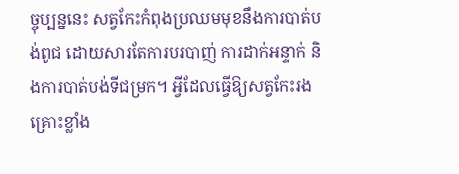ច្ចុប្បន្ននេះ សត្វកែះកំពុងប្រឈមមុខនឹងការបាត់បង់ពូជ ដោយសារតែការបរបាញ់ ការដាក់អន្ទាក់ និងការបាត់បង់ទីជម្រក។ អ្វីដែលធ្វើឱ្យសត្វកែះរងគ្រោះខ្លាំង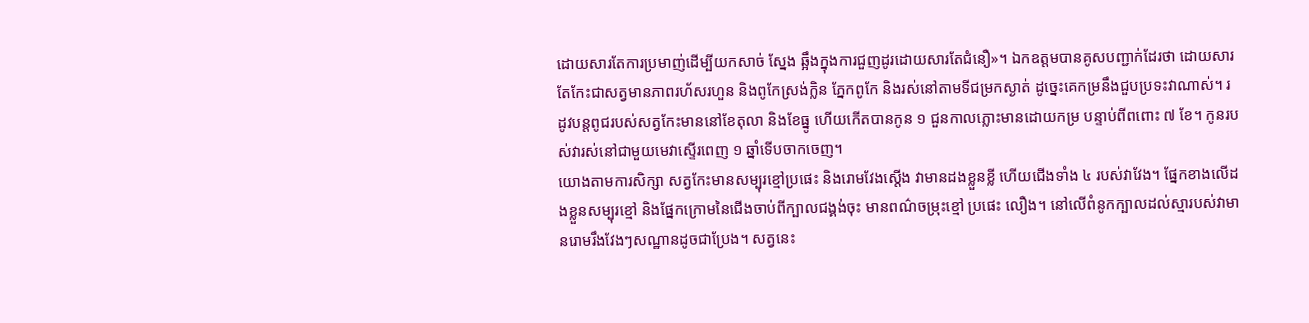ដោយសារតែការប្រមាញ់ដើម្បីយកសាច់ ស្នែង ឆ្អឹងក្នុងការជួញដូរដោយសារតែជំនឿ»។ ឯកឧត្តមបានគូសបញ្ជាក់ដែរថា ដោយសារតែកែះជាសត្វមានភាពរហ័សរហួន និងពូកែស្រង់ក្លិន ភ្នែកពូកែ និងរស់នៅតាមទីជម្រកស្ងាត់ ដូច្នេះគេកម្រនឹងជួបប្រទះវាណាស់។ រដូវបន្តពូជរបស់សត្វកែះមាននៅខែតុលា និងខែធ្នូ ហើយកើតបានកូន ១ ជួនកាលភ្លោះមានដោយកម្រ បន្ទាប់ពីពពោះ ៧ ខែ។ កូនរបស់វារស់នៅជាមួយមេវាស្ទើរពេញ ១ ឆ្នាំទើបចាកចេញ។
យោងតាមការសិក្សា សត្វកែះមានសម្បុរខ្មៅប្រផេះ និងរោមវែងស្តើង វាមានដងខ្លួនខ្លី ហើយជើងទាំង ៤ របស់វាវែង។ ផ្នែកខាងលើដងខ្លួនសម្បុរខ្មៅ និងផ្នែកក្រោមនៃជើងចាប់ពីក្បាលជង្គង់ចុះ មានពណ៌ចម្រុះខ្មៅ ប្រផេះ លឿង។ នៅលើពំនូកក្បាលដល់ស្មារបស់វាមានរោមរឹងវែងៗសណ្ឋានដូចជាប្រែង។ សត្វនេះ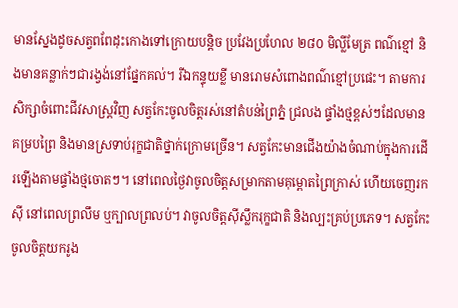មានស្នែងដូចសត្វពពែដុះកោងទៅក្រោយបន្តិច ប្រវែងប្រហែល ២៨០ មិល្លីមែត្រ ពណ៌ខ្មៅ និងមានគន្លាក់ៗជារង្វង់នៅផ្នែកគល់។ រីឯកន្ទុយខ្លី មានរោមសំពោងពណ៌ខ្មៅប្រផេះ។ តាមការសិក្សាចំពោះជីវសាស្ត្រវិញ សត្វកែះចូលចិត្តរស់នៅតំបន់ព្រៃភ្នំ ជ្រលង ផ្ទាំងថ្មខ្ពស់ៗដែលមានគម្របព្រៃ និងមានស្រទាប់រុក្ខជាតិថ្នាក់ក្រោមច្រើន។ សត្វកែះមានជើងយ៉ាងចំណាប់ក្នុងការដើរឡើងតាមផ្ទាំងថ្មចោតៗ។ នៅពេលថ្ងៃវាចូលចិត្តសម្រាកតាមគុម្ពោតព្រៃក្រាស់ ហើយចេញរកស៊ី នៅពេលព្រលឹម ឬក្បាលព្រលប់។ វាចូលចិត្តស៊ីស្លឹករុក្ខជាតិ និងល្បះគ្រប់ប្រភេទ។ សត្វកែះចូលចិត្តយករូង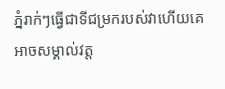ភ្នំរាក់ៗធ្វើជាទីជម្រករបស់វាហើយគេអាចសម្គាល់វត្ត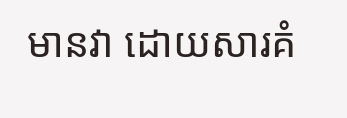មានវា ដោយសារគំ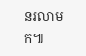នរលាមក៕